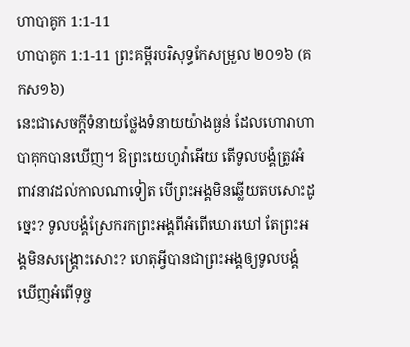ហាបាគូក 1:1-11
ហាបាគូក 1:1-11 ព្រះគម្ពីរបរិសុទ្ធកែសម្រួល ២០១៦ (គកស១៦)
នេះជាសេចក្ដីទំនាយថ្លែងទំនាយយ៉ាងធ្ងន់ ដែលហោរាហាបាគុកបានឃើញ។ ឱព្រះយេហូវ៉ាអើយ តើទូលបង្គំត្រូវអំពាវនាវដល់កាលណាទៀត បើព្រះអង្គមិនឆ្លើយតបសោះដូច្នេះ? ទូលបង្គំស្រែករកព្រះអង្គពីអំពើឃោរឃៅ តែព្រះអង្គមិនសង្គ្រោះសោះ? ហេតុអ្វីបានជាព្រះអង្គឲ្យទូលបង្គំឃើញអំពើទុច្ច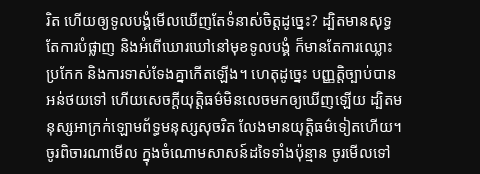រិត ហើយឲ្យទូលបង្គំមើលឃើញតែទំនាស់ចិត្តដូច្នេះ? ដ្បិតមានសុទ្ធតែការបំផ្លាញ និងអំពើឃោរឃៅនៅមុខទូលបង្គំ ក៏មានតែការឈ្លោះប្រកែក និងការទាស់ទែងគ្នាកើតឡើង។ ហេតុដូច្នេះ បញ្ញត្តិច្បាប់បានអន់ថយទៅ ហើយសេចក្ដីយុត្តិធម៌មិនលេចមកឲ្យឃើញឡើយ ដ្បិតមនុស្សអាក្រក់ឡោមព័ទ្ធមនុស្សសុចរិត លែងមានយុត្តិធម៌ទៀតហើយ។ ចូរពិចារណាមើល ក្នុងចំណោមសាសន៍ដទៃទាំងប៉ុន្មាន ចូរមើលទៅ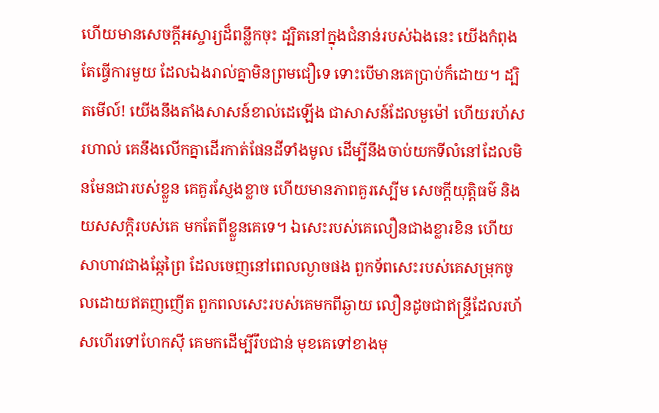ហើយមានសេចក្ដីអស្ចារ្យដ៏ពន្លឹកចុះ ដ្បិតនៅក្នុងជំនាន់របស់ឯងនេះ យើងកំពុងតែធ្វើការមួយ ដែលឯងរាល់គ្នាមិនព្រមជឿទេ ទោះបើមានគេប្រាប់ក៏ដោយ។ ដ្បិតមើល៍! យើងនឹងតាំងសាសន៍ខាល់ដេឡើង ជាសាសន៍ដែលមួម៉ៅ ហើយរហ័សរហាល់ គេនឹងលើកគ្នាដើរកាត់ផែនដីទាំងមូល ដើម្បីនឹងចាប់យកទីលំនៅដែលមិនមែនជារបស់ខ្លួន គេគួរស្ញែងខ្លាច ហើយមានភាពគួរស្បើម សេចក្ដីយុត្តិធម៌ និងយសសក្តិរបស់គេ មកតែពីខ្លួនគេទេ។ ឯសេះរបស់គេលឿនជាងខ្លារខិន ហើយសាហាវជាងឆ្កែព្រៃ ដែលចេញនៅពេលល្ងាចផង ពួកទ័ពសេះរបស់គេសម្រុកចូលដោយឥតញញើត ពួកពលសេះរបស់គេមកពីឆ្ងាយ លឿនដូចជាឥន្ទ្រីដែលរហ័សហើរទៅហែកស៊ី គេមកដើម្បីរឹបជាន់ មុខគេទៅខាងមុ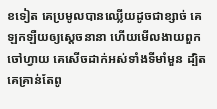ខទៀត គេប្រមូលបានឈ្លើយដូចជាខ្សាច់ គេឡកឡឺយឲ្យស្តេចនានា ហើយមើលងាយពួកចៅហ្វាយ គេសើចដាក់អស់ទាំងទីមាំមួន ដ្បិតគេគ្រាន់តែពូ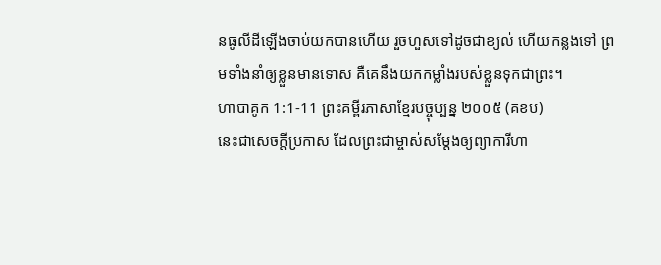នធូលីដីឡើងចាប់យកបានហើយ រួចហួសទៅដូចជាខ្យល់ ហើយកន្លងទៅ ព្រមទាំងនាំឲ្យខ្លួនមានទោស គឺគេនឹងយកកម្លាំងរបស់ខ្លួនទុកជាព្រះ។
ហាបាគូក 1:1-11 ព្រះគម្ពីរភាសាខ្មែរបច្ចុប្បន្ន ២០០៥ (គខប)
នេះជាសេចក្ដីប្រកាស ដែលព្រះជាម្ចាស់សម្តែងឲ្យព្យាការីហា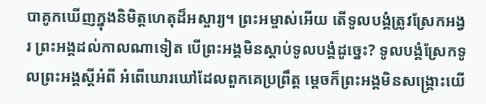បាគូកឃើញក្នុងនិមិត្តហេតុដ៏អស្ចារ្យ។ ព្រះអម្ចាស់អើយ តើទូលបង្គំត្រូវស្រែកអង្វរ ព្រះអង្គដល់កាលណាទៀត បើព្រះអង្គមិនស្ដាប់ទូលបង្គំដូច្នេះ? ទូលបង្គំស្រែកទូលព្រះអង្គស្ដីអំពី អំពើឃោរឃៅដែលពួកគេប្រព្រឹត្ត ម្ដេចក៏ព្រះអង្គមិនសង្គ្រោះយើ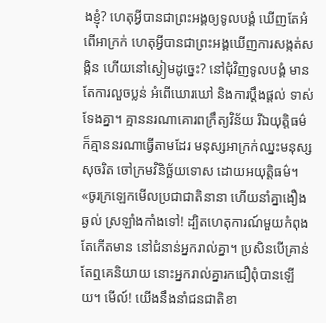ងខ្ញុំ? ហេតុអ្វីបានជាព្រះអង្គឲ្យទូលបង្គំ ឃើញតែអំពើអាក្រក់ ហេតុអ្វីបានជាព្រះអង្គឃើញការសង្កត់សង្កិន ហើយនៅស្ងៀមដូច្នេះ? នៅជុំវិញទូលបង្គំ មានតែការលួចប្លន់ អំពើឃោរឃៅ និងការប្ដឹងផ្ដល់ ទាស់ទែងគ្នា។ គ្មាននរណាគោរពក្រឹត្យវិន័យ រីឯយុត្តិធម៌ ក៏គ្មាននរណាធ្វើតាមដែរ មនុស្សអាក្រក់ឈ្នះមនុស្សសុចរិត ចៅក្រមវិនិច្ឆ័យទោស ដោយអយុត្តិធម៌។ «ចូរក្រឡេកមើលប្រជាជាតិនានា ហើយនាំគ្នាងឿងឆ្ងល់ ស្រឡាំងកាំងទៅ! ដ្បិតហេតុការណ៍មួយកំពុងតែកើតមាន នៅជំនាន់អ្នករាល់គ្នា។ ប្រសិនបើគ្រាន់តែឮគេនិយាយ នោះអ្នករាល់គ្នារកជឿពុំបានឡើយ។ មើល៍! យើងនឹងនាំជនជាតិខា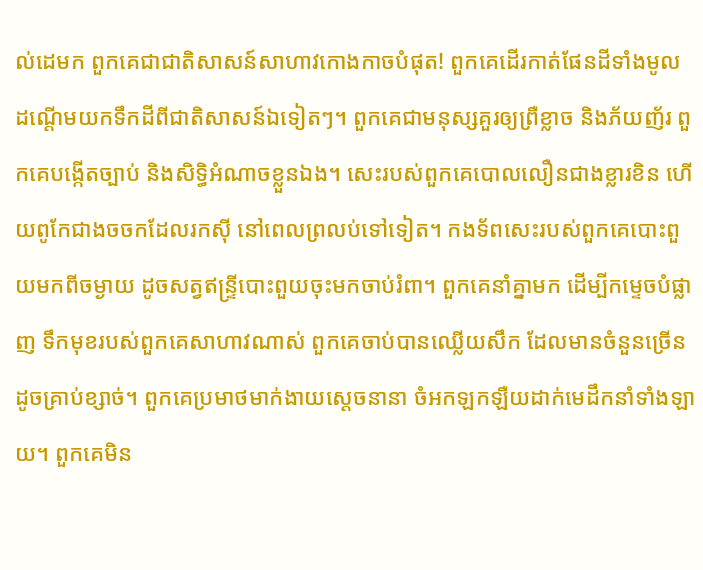ល់ដេមក ពួកគេជាជាតិសាសន៍សាហាវកោងកាចបំផុត! ពួកគេដើរកាត់ផែនដីទាំងមូល ដណ្ដើមយកទឹកដីពីជាតិសាសន៍ឯទៀតៗ។ ពួកគេជាមនុស្សគួរឲ្យព្រឺខ្លាច និងភ័យញ័រ ពួកគេបង្កើតច្បាប់ និងសិទ្ធិអំណាចខ្លួនឯង។ សេះរបស់ពួកគេបោលលឿនជាងខ្លារខិន ហើយពូកែជាងចចកដែលរកស៊ី នៅពេលព្រលប់ទៅទៀត។ កងទ័ពសេះរបស់ពួកគេបោះពួយមកពីចម្ងាយ ដូចសត្វឥន្ទ្រីបោះពួយចុះមកចាប់រំពា។ ពួកគេនាំគ្នាមក ដើម្បីកម្ទេចបំផ្លាញ ទឹកមុខរបស់ពួកគេសាហាវណាស់ ពួកគេចាប់បានឈ្លើយសឹក ដែលមានចំនួនច្រើនដូចគ្រាប់ខ្សាច់។ ពួកគេប្រមាថមាក់ងាយស្ដេចនានា ចំអកឡកឡឺយដាក់មេដឹកនាំទាំងឡាយ។ ពួកគេមិន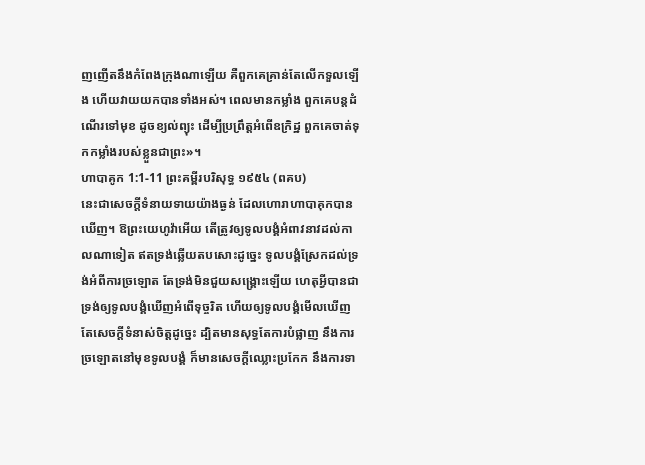ញញើតនឹងកំពែងក្រុងណាឡើយ គឺពួកគេគ្រាន់តែលើកទួលឡើង ហើយវាយយកបានទាំងអស់។ ពេលមានកម្លាំង ពួកគេបន្តដំណើរទៅមុខ ដូចខ្យល់ព្យុះ ដើម្បីប្រព្រឹត្តអំពើឧក្រិដ្ឋ ពួកគេចាត់ទុកកម្លាំងរបស់ខ្លួនជាព្រះ»។
ហាបាគូក 1:1-11 ព្រះគម្ពីរបរិសុទ្ធ ១៩៥៤ (ពគប)
នេះជាសេចក្ដីទំនាយទាយយ៉ាងធ្ងន់ ដែលហោរាហាបាគុកបានឃើញ។ ឱព្រះយេហូវ៉ាអើយ តើត្រូវឲ្យទូលបង្គំអំពាវនាវដល់កាលណាទៀត ឥតទ្រង់ឆ្លើយតបសោះដូច្នេះ ទូលបង្គំស្រែកដល់ទ្រង់អំពីការច្រឡោត តែទ្រង់មិនជួយសង្គ្រោះឡើយ ហេតុអ្វីបានជាទ្រង់ឲ្យទូលបង្គំឃើញអំពើទុច្ចរិត ហើយឲ្យទូលបង្គំមើលឃើញតែសេចក្ដីទំនាស់ចិត្តដូច្នេះ ដ្បិតមានសុទ្ធតែការបំផ្លាញ នឹងការច្រឡោតនៅមុខទូលបង្គំ ក៏មានសេចក្ដីឈ្លោះប្រកែក នឹងការទា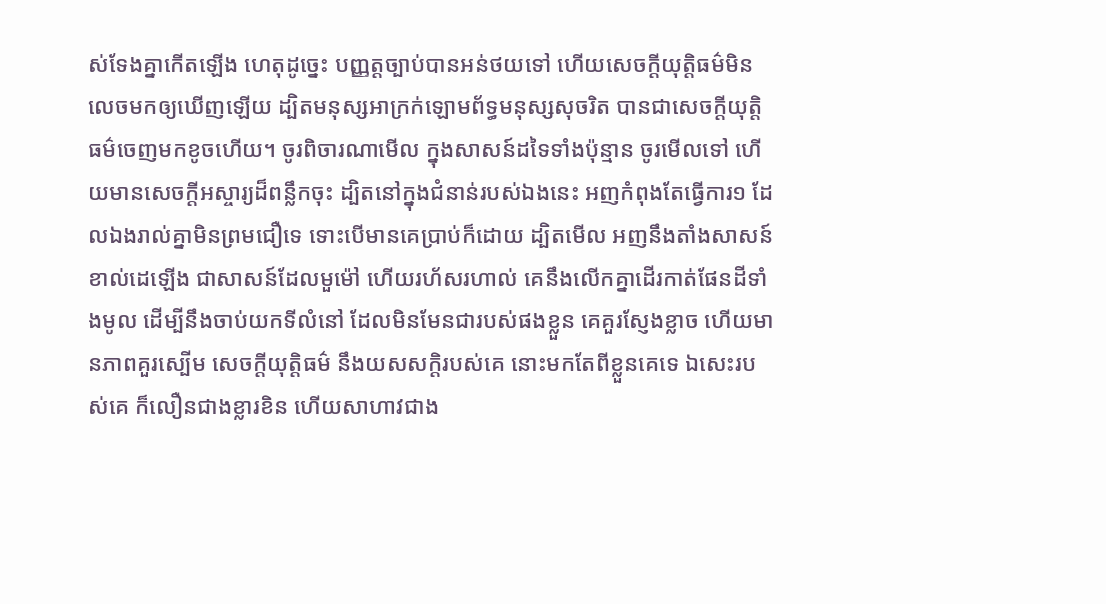ស់ទែងគ្នាកើតឡើង ហេតុដូច្នេះ បញ្ញត្តច្បាប់បានអន់ថយទៅ ហើយសេចក្ដីយុត្តិធម៌មិនលេចមកឲ្យឃើញឡើយ ដ្បិតមនុស្សអាក្រក់ឡោមព័ទ្ធមនុស្សសុចរិត បានជាសេចក្ដីយុត្តិធម៌ចេញមកខូចហើយ។ ចូរពិចារណាមើល ក្នុងសាសន៍ដទៃទាំងប៉ុន្មាន ចូរមើលទៅ ហើយមានសេចក្ដីអស្ចារ្យដ៏ពន្លឹកចុះ ដ្បិតនៅក្នុងជំនាន់របស់ឯងនេះ អញកំពុងតែធ្វើការ១ ដែលឯងរាល់គ្នាមិនព្រមជឿទេ ទោះបើមានគេប្រាប់ក៏ដោយ ដ្បិតមើល អញនឹងតាំងសាសន៍ខាល់ដេឡើង ជាសាសន៍ដែលមួម៉ៅ ហើយរហ័សរហាល់ គេនឹងលើកគ្នាដើរកាត់ផែនដីទាំងមូល ដើម្បីនឹងចាប់យកទីលំនៅ ដែលមិនមែនជារបស់ផងខ្លួន គេគួរស្ញែងខ្លាច ហើយមានភាពគួរស្បើម សេចក្ដីយុត្តិធម៌ នឹងយសសក្តិរបស់គេ នោះមកតែពីខ្លួនគេទេ ឯសេះរបស់គេ ក៏លឿនជាងខ្លារខិន ហើយសាហាវជាង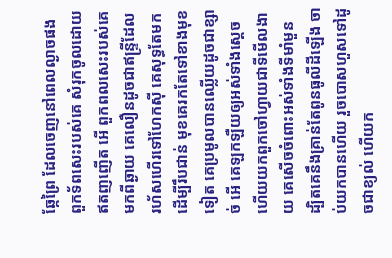ឆ្កែព្រៃ ដែលចេញនៅពេលល្ងាចផង ពួកទ័ពសេះរបស់គេ សំរុកចូលដោយឥតញញើត អើ ពួកពលសេះរបស់គេមកពីឆ្ងាយ គេលឿនដូចជាឥន្ទ្រីដែលរហ័សហើរទៅហែកស៊ី គេសុទ្ធតែមកដើម្បីរឹបជាន់ មុខគេរកតែទៅខាងមុខទៀត គេប្រមូលបានឈ្លើយដូចជាខ្សាច់ អើ គេឡកឡឺយឲ្យអស់ទាំងស្តេច ហើយយកពួកចៅហ្វាយជាទីមើលងាយ គេសើចចំពោះអស់ទាំងទីមាំមួន ដ្បិតគេនឹងគ្រាន់តែពូនធូលីដីឡើង ចាប់យកបានហើយ រួចបោសហួសទៅដូចជាខ្យល់ ហើយក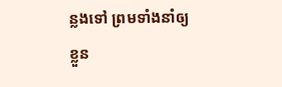ន្លងទៅ ព្រមទាំងនាំឲ្យខ្លួន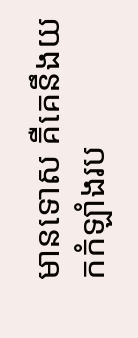មានទោស គឺគេនឹងយកកំឡាំងរប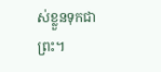ស់ខ្លួនទុកជាព្រះ។